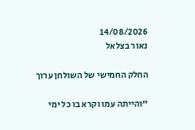14/08/2026
נאור בצלאל

החלק החמישי של השולחן ערוך

"והייתה עמו וקרא בו כל ימי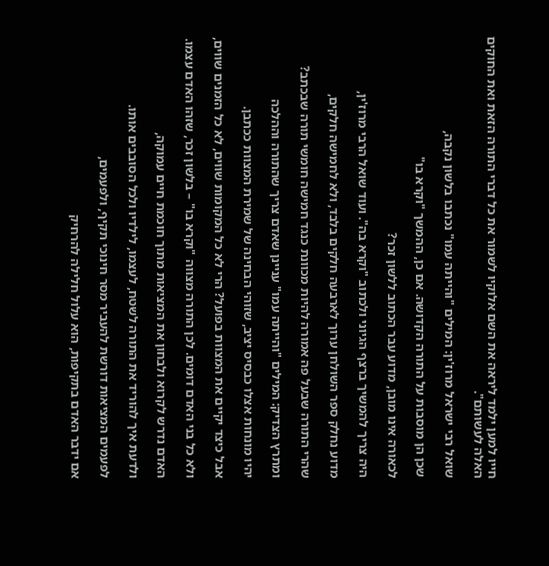חייו למען ילמד ליראה את השם אלוקיו לשמור את כל דברי התורה הזאת ואת החוקים האלה לעשותם".

שואל רבי ישראל מרוז'ין: המילים "והייתה עמו" נכתבו בלשון נקבה,

שכן הן מוסבות על התורה הקדושה. אם כן, ההמשך "וקרא בו"

לכאורה אינו מובן, מדוע עבר הכתוב ללשון זכר?

היה צריך להמשיך ברצף הגיוני ולכתוב "וקרא בה". ועוד שואל הרבי מרוז'ין,

מדוע נחלק ספר השולחן ערוך לארבעה חלקים בלבד, ולא לחמישה חלקים,

שהרי התורה שבעל פה אמורה להיות מכוונת כנגד חמישה חומשי תורה שבכתב?

ומתרץ הצדיק: המילים "והייתה עמו" עניינן שאדם צריך שהתורה וההלכה

יהיו מונחות אצלו כבסיס יציב, שזוהי הבחינה של שמירת המצוות ככתבן.

אבל כיצד יקיים את המצוות בפועל? הרי לא כל המקומות שווים, לא כל הזמנים שווים,

ולא כל בני האדם דומים. לכן התורה מצווה "וקרא בו" – בלשון זכר, שזהו האדם עצמו.

האדם נדרש לקרוא ולבחון את המציאות מתוך חוכמת חיים עמוקה,

ולדעת איך להוריד את התורה לשטח, לעצמו, לילדיו ולכל הסובבים אותו.

לפעמים המציאות דורשת להעביר מסר חינוכי תקיף, ולפעמים,

אם ידבר האדם בתקיפות, הוא עלול חלילה להרחיק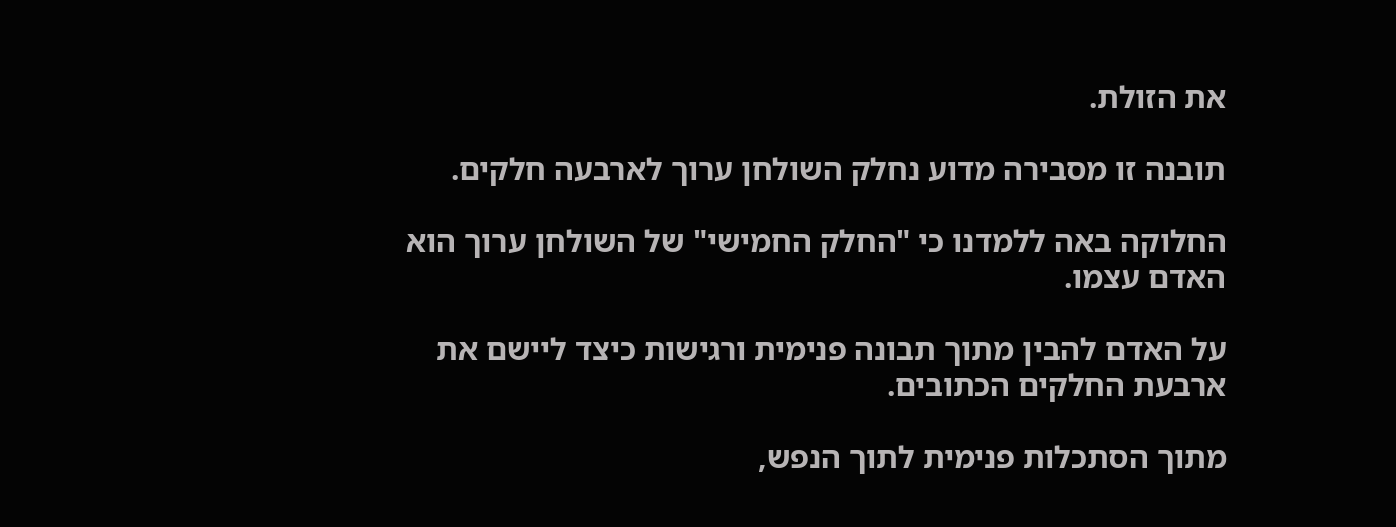את הזולת.

תובנה זו מסבירה מדוע נחלק השולחן ערוך לארבעה חלקים.

החלוקה באה ללמדנו כי "החלק החמישי" של השולחן ערוך הוא האדם עצמו.

על האדם להבין מתוך תבונה פנימית ורגישות כיצד ליישם את ארבעת החלקים הכתובים.

מתוך הסתכלות פנימית לתוך הנפש,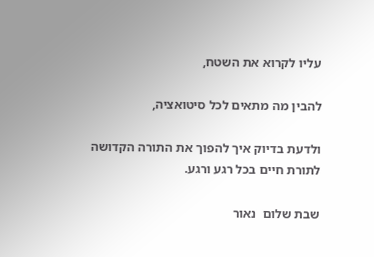עליו לקרוא את השטח,

להבין מה מתאים לכל סיטואציה,

ולדעת בדיוק איך להפוך את התורה הקדושה לתורת חיים בכל רגע ורגע.

שבת שלום  נאור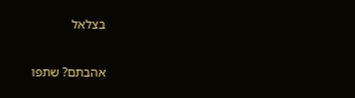בצלאל

אהבתם? שתפו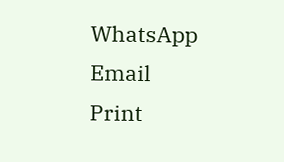WhatsApp
Email
Print